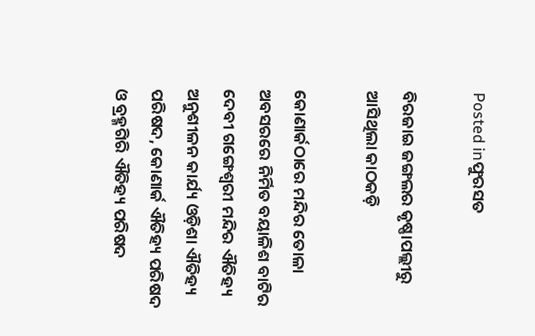Posted inଫୁରସତ

ବିରଜାଇ ଜଙ୍ଗଲର କୃଷ୍ଣାପଲ୍ଲୀରୁ ଆସିଥିଲା କାଠକଡ଼ି

କୋଣାର୍କଠାରେ ମନ୍ଦିର ତୋଳା ଅବସରରେ ନିର୍ମିତ ବୟାଳିଶ ବାଟିର ଦେବୀ ଗଙ୍ଗେଶ୍ୱରୀ ମନ୍ଦିର ଐତିହ୍ୟ ଅନୁଶୀଳନ କାର୍ଯ୍ୟ ଓଡ଼ିଶା ଐତିହ୍ୟ ପରିଷଦ, କୋଣାର୍କ ଐତିହ୍ୟ ପରିଷଦ ଓ ବ୍ରହ୍ମଗିରି ଐତିହ୍ୟ ପରିଷଦ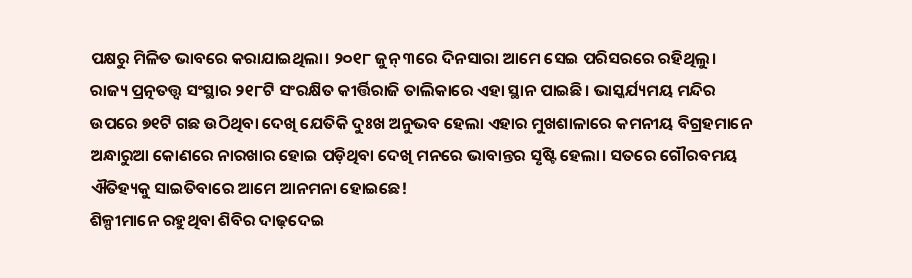ପକ୍ଷରୁ ମିଳିତ ଭାବରେ କରାଯାଇଥିଲା। ୨୦୧୮ ଜୁନ୍‌ ୩ରେ ଦିନସାରା ଆମେ ସେଇ ପରିସରରେ ରହିଥିଲୁ। ରାଜ୍ୟ ପ୍ରତ୍ନତତ୍ତ୍ୱ ସଂସ୍ଥାର ୨୧୮ଟି ସଂରକ୍ଷିତ କୀର୍ତ୍ତିରାଜି ତାଲିକାରେ ଏହା ସ୍ଥାନ ପାଇଛି। ଭାସ୍କର୍ଯ୍ୟମୟ ମନ୍ଦିର ଉପରେ ୭୧ଟି ଗଛ ଉଠିଥିବା ଦେଖି ଯେତିକି ଦୁଃଖ ଅନୁଭବ ହେଲା ଏହାର ମୁଖଶାଳାରେ କମନୀୟ ବିଗ୍ରହମାନେ ଅନ୍ଧାରୁଆ କୋଣରେ ନାରଖାର ହୋଇ ପଡ଼ିଥିବା ଦେଖି ମନରେ ଭାବାନ୍ତର ସୃଷ୍ଟି ହେଲା। ସତରେ ଗୌରବମୟ ଐତିହ୍ୟକୁ ସାଇତିବାରେ ଆମେ ଆନମନା ହୋଇଛେ!
ଶିଳ୍ପୀମାନେ ରହୁଥିବା ଶିବିର ଦାଢ଼ଦେଇ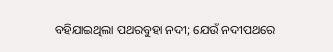ବହିଯାଇଥିଲା ପଥରବୁହା ନଦୀ; ଯେଉଁ ନଦୀପଥରେ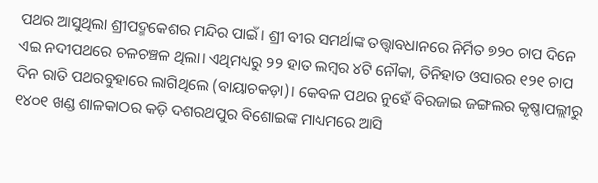ପଥର ଆସୁଥିଲା ଶ୍ରୀପଦ୍ମକେଶର ମନ୍ଦିର ପାଇଁ। ଶ୍ରୀ ବୀର ସମର୍ଥାଙ୍କ ତତ୍ତ୍ୱାବଧାନରେ ନିର୍ମିତ ୭୨୦ ଚାପ ଦିନେ ଏଇ ନଦୀପଥରେ ଚଳଚଞ୍ଚଳ ଥିଲା। ଏଥିମଧ୍ୟରୁ ୨୨ ହାତ ଲମ୍ବର ୪ଟି ନୌକା, ତିନିହାତ ଓସାରର ୧୨୧ ଚାପ ଦିନ ରାତି ପଥରବୁହାରେ ଲାଗିଥିଲେ (ବାୟାଚକଡ଼ା)। କେବଳ ପଥର ନୁହେଁ ବିରଜାଇ ଜଙ୍ଗଲର କୃଷ୍ଣାପଲ୍ଲୀରୁ ୧୪୦୧ ଖଣ୍ଡ ଶାଳକାଠର କଡ଼ି ଦଶରଥପୁର ବିଶୋଇଙ୍କ ମାଧ୍ୟମରେ ଆସି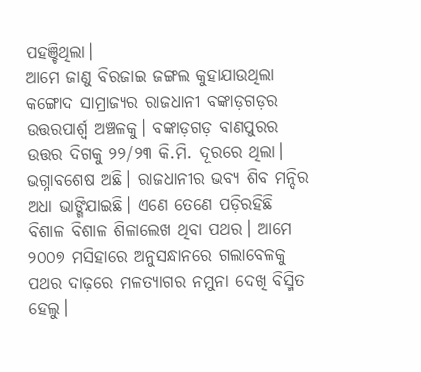ପହଞ୍ଚିଥିଲା।
ଆମେ ଜାଣୁ ବିରଜାଇ ଜଙ୍ଗଲ କୁହାଯାଉଥିଲା କଙ୍ଗୋଦ ସାମ୍ରାଜ୍ୟର ରାଜଧାନୀ ବଙ୍କାଡ଼ଗଡ଼ର ଉତ୍ତରପାର୍ଶ୍ୱ ଅଞ୍ଚଳକୁ। ବଙ୍କାଡ଼ଗଡ଼ ବାଣପୁରର ଉତ୍ତର ଦିଗକୁ ୨୨/୨୩ କି.ମି. ଦୂରରେ ଥିଲା। ଭଗ୍ନାବଶେଷ ଅଛି। ରାଜଧାନୀର ଭବ୍ୟ ଶିବ ମନ୍ଦିର ଅଧା ଭାଙ୍ଗିଯାଇଛି। ଏଣେ ତେଣେ ପଡ଼ିରହିଛି ବିଶାଳ ବିଶାଳ ଶିଳାଲେଖ ଥିବା ପଥର। ଆମେ ୨୦୦୭ ମସିହାରେ ଅନୁସନ୍ଧାନରେ ଗଲାବେଳକୁ ପଥର ଦାଢ଼ରେ ମଳତ୍ୟାଗର ନମୁନା ଦେଖି ବିସ୍ମିତ ହେଲୁ।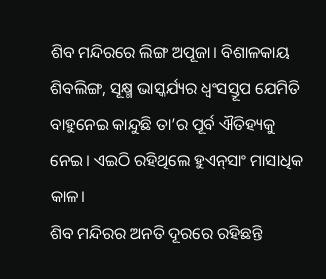ଶିବ ମନ୍ଦିରରେ ଲିଙ୍ଗ ଅପୂଜା। ବିଶାଳକାୟ ଶିବଲିଙ୍ଗ, ସୂକ୍ଷ୍ମ ଭାସ୍କର୍ଯ୍ୟର ଧ୍ୱଂସସ୍ତୂପ ଯେମିତି ବାହୁନେଇ କାନ୍ଦୁଛି ତା’ର ପୂର୍ବ ଐତିହ୍ୟକୁ ନେଇ। ଏଇଠି ରହିଥିଲେ ହୁଏନ୍‌ସାଂ ମାସାଧିକ କାଳ।
ଶିବ ମନ୍ଦିରର ଅନତି ଦୂରରେ ରହିଛନ୍ତି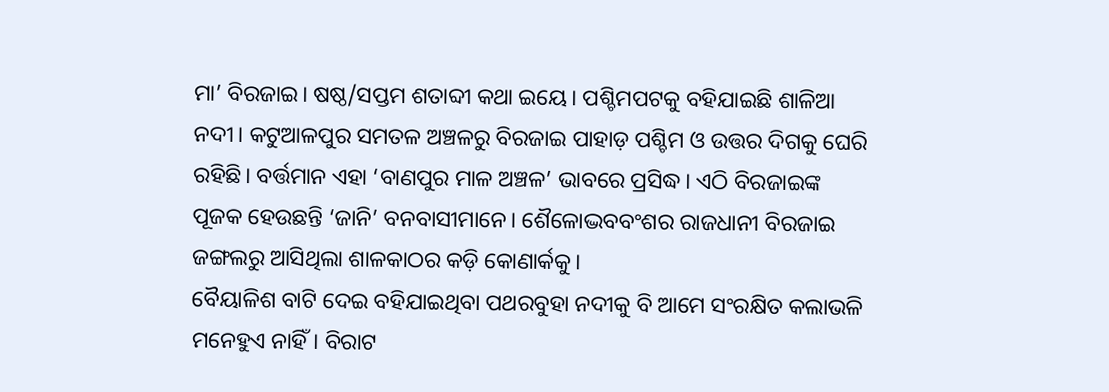ମା’ ବିରଜାଇ। ଷଷ୍ଠ/ସପ୍ତମ ଶତାବ୍ଦୀ କଥା ଇୟେ। ପଶ୍ଚିମପଟକୁ ବହିଯାଇଛି ଶାଳିଆ ନଦୀ। କଟୁଆଳପୁର ସମତଳ ଅଞ୍ଚଳରୁ ବିରଜାଇ ପାହାଡ଼ ପଶ୍ଚିମ ଓ ଉତ୍ତର ଦିଗକୁ ଘେରି ରହିଛି। ବର୍ତ୍ତମାନ ଏହା ‘ବାଣପୁର ମାଳ ଅଞ୍ଚଳ’ ଭାବରେ ପ୍ରସିଦ୍ଧ। ଏଠି ବିରଜାଇଙ୍କ ପୂଜକ ହେଉଛନ୍ତି ‘ଜାନି’ ବନବାସୀମାନେ। ଶୈଳୋଦ୍ଭବବଂଶର ରାଜଧାନୀ ବିରଜାଇ ଜଙ୍ଗଲରୁ ଆସିଥିଲା ଶାଳକାଠର କଡ଼ି କୋଣାର୍କକୁ।
ବୈୟାଳିଶ ବାଟି ଦେଇ ବହିଯାଇଥିବା ପଥରବୁହା ନଦୀକୁ ବି ଆମେ ସଂରକ୍ଷିତ କଲାଭଳି ମନେହୁଏ ନାହିଁ। ବିରାଟ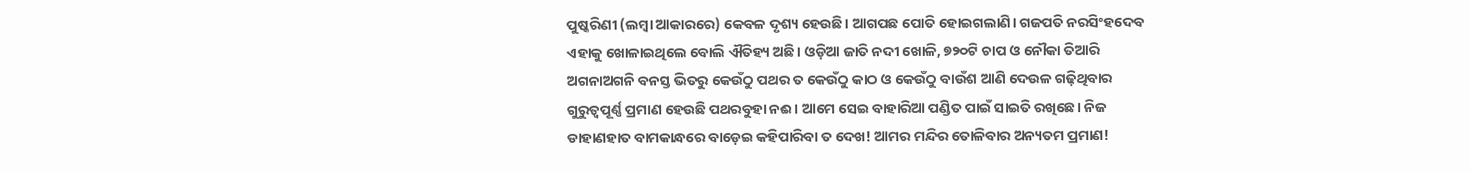ପୁଷ୍କରିଣୀ (ଲମ୍ବା ଆକାରରେ) କେବଳ ଦୃଶ୍ୟ ହେଉଛି। ଆଗପଛ ପୋତି ହୋଇଗଲାଣି। ଗଜପତି ନରସିଂହଦେବ ଏହାକୁ ଖୋଳାଇଥିଲେ ବୋଲି ଐତିହ୍ୟ ଅଛି। ଓଡ଼ିଆ ଜାତି ନଦୀ ଖୋଳି, ୭୨୦ଟି ଚାପ ଓ ନୌକା ତିଆରି ଅଗନାଅଗନି ବନସ୍ତ ଭିତରୁ କେଉଁଠୁ ପଥର ତ କେଉଁଠୁ କାଠ ଓ କେଉଁଠୁ ବାଉଁଶ ଆଣି ଦେଉଳ ଗଢ଼ିଥିବାର ଗୁରୁତ୍ୱପୂର୍ଣ୍ଣ ପ୍ରମାଣ ହେଉଛି ପଥରବୁହା ନଈ। ଆମେ ସେଇ ବାହାରିଆ ପଣ୍ଡିତ ପାଇଁ ସାଇତି ରଖିଛେ। ନିଜ ଡାହାଣହାତ ବାମକାନ୍ଧରେ ବାଡ଼େଇ କହିପାରିବା ତ ଦେଖ! ଆମର ମନ୍ଦିର ତୋଳିବାର ଅନ୍ୟତମ ପ୍ରମାଣ!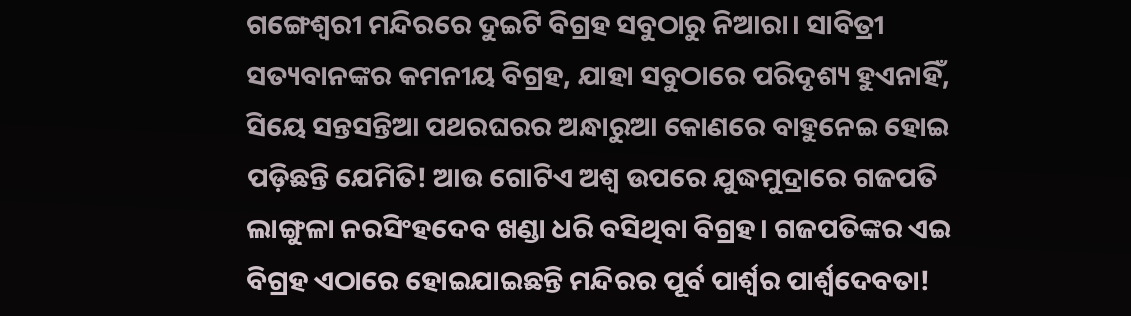ଗଙ୍ଗେଶ୍ୱରୀ ମନ୍ଦିରରେ ଦୁଇଟି ବିଗ୍ରହ ସବୁଠାରୁ ନିଆରା। ସାବିତ୍ରୀ ସତ୍ୟବାନଙ୍କର କମନୀୟ ବିଗ୍ରହ, ଯାହା ସବୁଠାରେ ପରିଦୃଶ୍ୟ ହୁଏନାହିଁ, ସିୟେ ସନ୍ତସନ୍ତିଆ ପଥରଘରର ଅନ୍ଧାରୁଆ କୋଣରେ ବାହୁନେଇ ହୋଇ ପଡ଼ିଛନ୍ତି ଯେମିତି! ଆଉ ଗୋଟିଏ ଅଶ୍ୱ ଉପରେ ଯୁଦ୍ଧମୁଦ୍ରାରେ ଗଜପତି ଲାଙ୍ଗୁଳା ନରସିଂହଦେବ ଖଣ୍ଡା ଧରି ବସିଥିବା ବିଗ୍ରହ। ଗଜପତିଙ୍କର ଏଇ ବିଗ୍ରହ ଏଠାରେ ହୋଇଯାଇଛନ୍ତି ମନ୍ଦିରର ପୂର୍ବ ପାର୍ଶ୍ୱର ପାର୍ଶ୍ୱଦେବତା!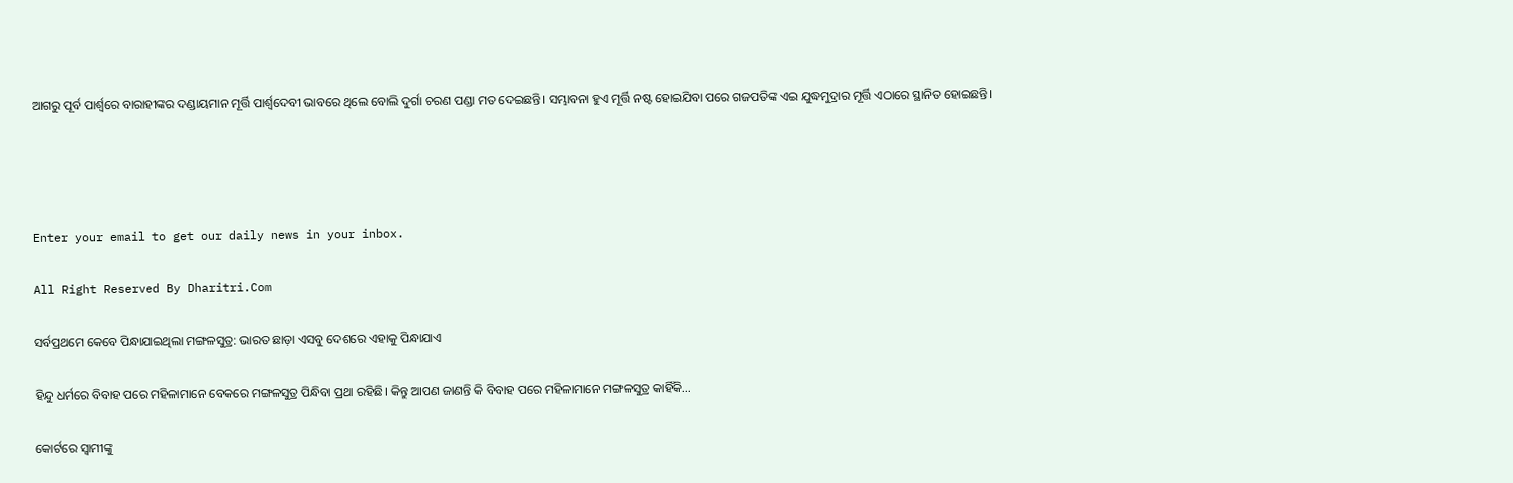ଆଗରୁ ପୂର୍ବ ପାର୍ଶ୍ୱରେ ବାରାହୀଙ୍କର ଦଣ୍ଡାୟମାନ ମୂର୍ତ୍ତି ପାର୍ଶ୍ୱଦେବୀ ଭାବରେ ଥିଲେ ବୋଲି ଦୁର୍ଗା ଚରଣ ପଣ୍ଡା ମତ ଦେଇଛନ୍ତି। ସମ୍ଭାବନା ହୁଏ ମୂର୍ତ୍ତି ନଷ୍ଟ ହୋଇଯିବା ପରେ ଗଜପତିଙ୍କ ଏଇ ଯୁଦ୍ଧମୁଦ୍ରାର ମୂର୍ତ୍ତି ଏଠାରେ ସ୍ଥାନିତ ହୋଇଛନ୍ତି।




Enter your email to get our daily news in your inbox.

All Right Reserved By Dharitri.Com

ସର୍ବପ୍ରଥମେ କେବେ ପିନ୍ଧାଯାଇଥିଲା ମଙ୍ଗଳସୁତ୍ର: ଭାରତ ଛାଡ଼ା ଏସବୁ ଦେଶରେ ଏହାକୁ ପିନ୍ଧାଯାଏ

ହିନ୍ଦୁ ଧର୍ମରେ ବିବାହ ପରେ ମହିଳାମାନେ ବେକରେ ମଙ୍ଗଳସୁତ୍ର ପିନ୍ଧିବା ପ୍ରଥା ରହିଛି। କିନ୍ତୁ ଆପଣ ଜାଣନ୍ତି କି ବିବାହ ପରେ ମହିଳାମାନେ ମଙ୍ଗଳସୁତ୍ର କାହିଁକି...

କୋର୍ଟରେ ସ୍ବାମୀଙ୍କୁ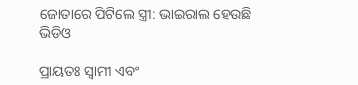ଜୋତାରେ ପିଟିଲେ ସ୍ତ୍ରୀ: ଭାଇରାଲ ହେଉଛି ଭିଡିଓ

ପ୍ରାୟତଃ ସ୍ବାମୀ ଏବଂ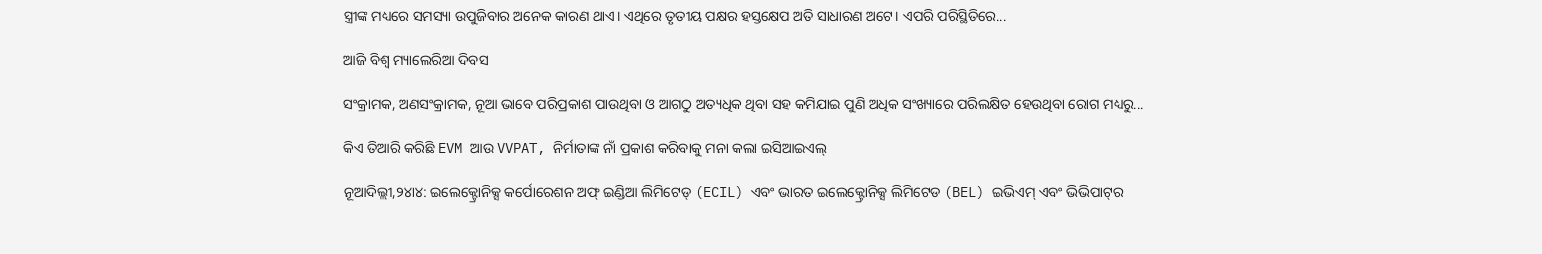ସ୍ତ୍ରୀଙ୍କ ମଧ୍ୟରେ ସମସ୍ୟା ଉପୁଜିବାର ଅନେକ କାରଣ ଥାଏ। ଏଥିରେ ତୃତୀୟ ପକ୍ଷର ହସ୍ତକ୍ଷେପ ଅତି ସାଧାରଣ ଅଟେ। ଏପରି ପରିସ୍ଥିତିରେ...

ଆଜି ବିଶ୍ୱ ମ୍ୟାଲେରିଆ ଦିବସ

ସଂକ୍ରାମକ, ଅଣସଂକ୍ରାମକ, ନୂଆ ଭାବେ ପରିପ୍ରକାଶ ପାଉଥିବା ଓ ଆଗଠୁ ଅତ୍ୟଧିକ ଥିବା ସହ କମିଯାଇ ପୁଣି ଅଧିକ ସଂଖ୍ୟାରେ ପରିଲକ୍ଷିତ ହେଉଥିବା ରୋଗ ମଧ୍ୟରୁ...

କିଏ ତିଆରି କରିଛି EVM ଆଉ VVPAT, ନିର୍ମାତାଙ୍କ ନାଁ ପ୍ରକାଶ କରିବାକୁ ମନା କଲା ଇସିଆଇଏଲ୍‌

ନୂଆଦିଲ୍ଲୀ,୨୪ା୪: ଇଲେକ୍ଟ୍ରୋନିକ୍ସ କର୍ପୋରେଶନ ଅଫ୍‌ ଇଣ୍ଡିଆ ଲିମିଟେଡ୍‌ (ECIL) ଏବଂ ଭାରତ ଇଲେକ୍ଟ୍ରୋନିକ୍ସ ଲିମିଟେଡ (BEL) ଇଭିଏମ୍‌ ଏବଂ ଭିଭିପାଟ୍‌ର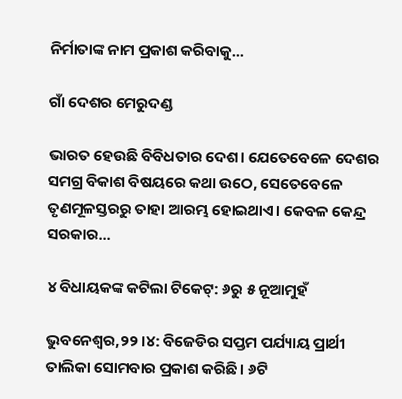ନିର୍ମାତାଙ୍କ ନାମ ପ୍ରକାଶ କରିବାକୁ...

ଗାଁ ଦେଶର ମେରୁଦଣ୍ଡ

ଭାରତ ହେଉଛି ବିବିଧତାର ଦେଶ। ଯେତେବେଳେ ଦେଶର ସମଗ୍ର ବିକାଶ ବିଷୟରେ କଥା ଉଠେ, ସେତେବେଳେ ତୃଣମୂଳସ୍ତରରୁ ତାହା ଆରମ୍ଭ ହୋଇଥାଏ। କେବଳ କେନ୍ଦ୍ର ସରକାର...

୪ ବିଧାୟକଙ୍କ କଟିଲା ଟିକେଟ୍‌: ୬ରୁ ୫ ନୂଆମୁହଁ

ଭୁବନେଶ୍ୱର,୨୨।୪: ବିଜେଡିର ସପ୍ତମ ପର୍ଯ୍ୟାୟ ପ୍ରାର୍ଥୀ ତାଲିକା ସୋମବାର ପ୍ରକାଶ କରିଛି। ୬ଟି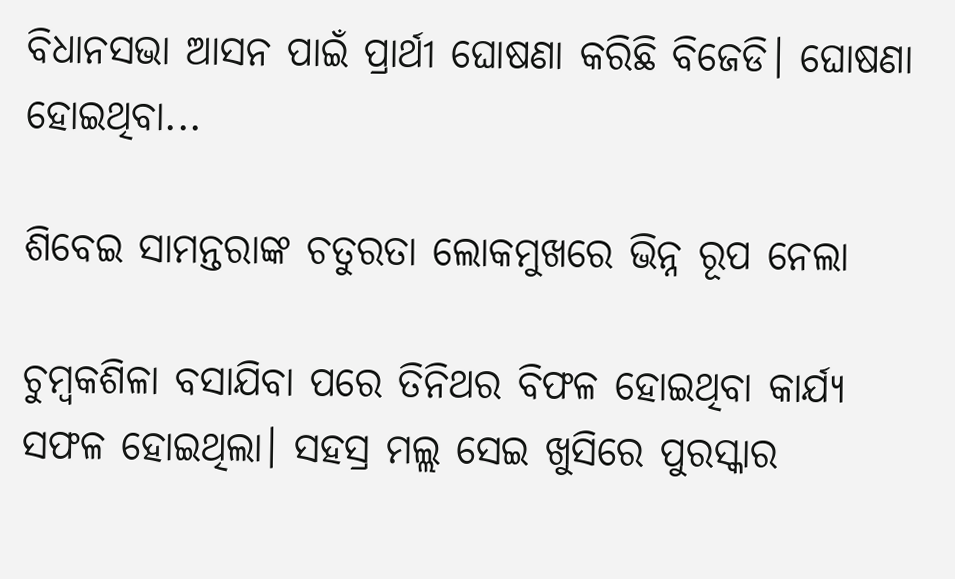ବିଧାନସଭା ଆସନ ପାଇଁ ପ୍ରାର୍ଥୀ ଘୋଷଣା କରିଛି ବିଜେଡି। ଘୋଷଣା ହୋଇଥିବା...

ଶିବେଇ ସାମନ୍ତରାଙ୍କ ଚତୁରତା ଲୋକମୁଖରେ ଭିନ୍ନ ରୂପ ନେଲା

ଚୁମ୍ବକଶିଳା ବସାଯିବା ପରେ ତିନିଥର ବିଫଳ ହୋଇଥିବା କାର୍ଯ୍ୟ ସଫଳ ହୋଇଥିଲା। ସହସ୍ର ମଲ୍ଲ ସେଇ ଖୁସିରେ ପୁରସ୍କାର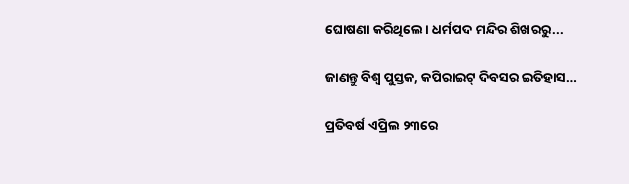ଘୋଷଣା କରିଥିଲେ। ଧର୍ମପଦ ମନ୍ଦିର ଶିଖରରୁ...

ଜାଣନ୍ତୁ ବିଶ୍ୱ ପୁସ୍ତକ, କପିରାଇଟ୍‌ ଦିବସର ଇତିହାସ…

ପ୍ରତିବର୍ଷ ଏପ୍ରିଲ ୨୩ରେ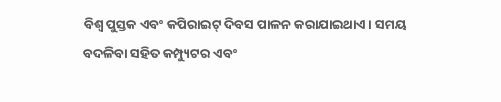ବିଶ୍ୱ ପୁସ୍ତକ ଏବଂ କପିରାଇଟ୍‌ ଦିବସ ପାଳନ କରାଯାଇଥାଏ। ସମୟ ବଦଳିବା ସହିତ କମ୍ପ୍ୟୁଟର ଏବଂ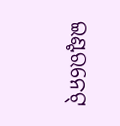ଇଣ୍ଟରନେଟ୍‌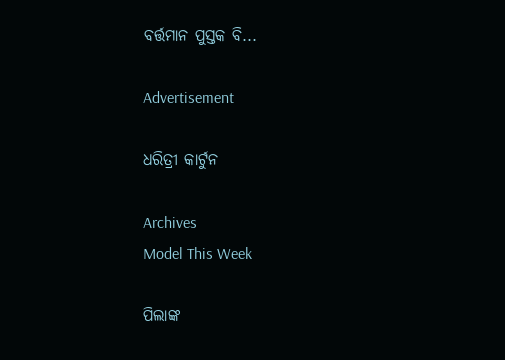ବର୍ତ୍ତମାନ ପୁସ୍ତକ ବି...

Advertisement

ଧରିତ୍ରୀ କାର୍ଟୁନ

Archives
Model This Week

ପିଲାଙ୍କ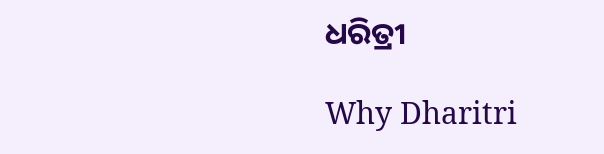ଧରିତ୍ରୀ

Why Dharitri